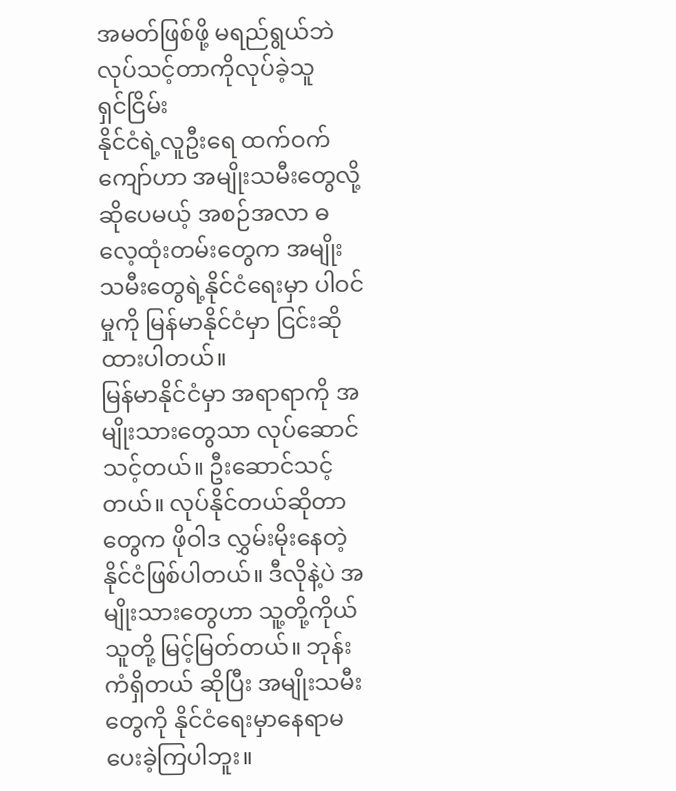အမတ်ဖြစ်ဖို့ မရည်ရွယ်ဘဲ လုပ်သင့်တာကိုလုပ်ခဲ့သူ
ရှင်ငြိမ်း
နိုင်ငံရဲ့လူဦးရေ ထက်ဝက်ကျော်ဟာ အမျိုးသမီးတွေလို့ဆိုပေမယ့် အစဉ်အလာ ဓလေ့ထုံးတမ်းတွေက အမျိုးသမီးတွေရဲ့နိုင်ငံရေးမှာ ပါဝင်မှုကို မြန်မာနိုင်ငံမှာ ငြင်းဆိုထားပါတယ်။
မြန်မာနိုင်ငံမှာ အရာရာကို အမျိုးသားတွေသာ လုပ်ဆောင်သင့်တယ်။ ဦးဆောင်သင့်တယ်။ လုပ်နိုင်တယ်ဆိုတာတွေက ဖိုဝါဒ လွှမ်းမိုးနေတဲ့ နိုင်ငံဖြစ်ပါတယ်။ ဒီလိုနဲ့ပဲ အမျိုးသားတွေဟာ သူ့တို့ကိုယ်သူတို့ မြင့်မြတ်တယ်။ ဘုန်းကံရှိတယ် ဆိုပြီး အမျိုးသမီးတွေကို နိုင်ငံရေးမှာနေရာမပေးခဲ့ကြပါဘူး။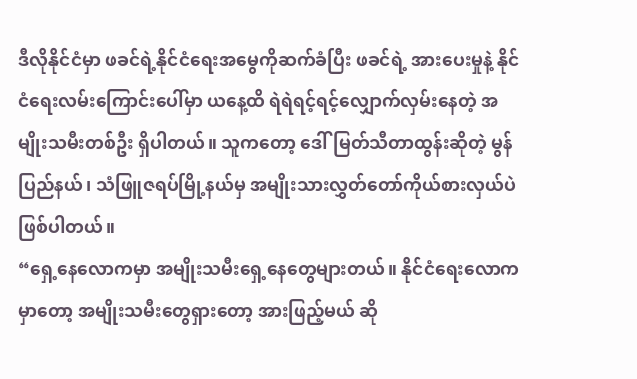ဒီလိုနိုင်ငံမှာ ဖခင်ရဲ့နိုင်ငံရေးအမွေကိုဆက်ခံပြီး ဖခင်ရဲ့ အားပေးမှုနဲ့ နိုင်ငံရေးလမ်းကြောင်းပေါ်မှာ ယနေ့ထိ ရဲရဲရင့်ရင့်လျှောက်လှမ်းနေတဲ့ အမျိုးသမီးတစ်ဦး ရှိပါတယ်။ သူကတော့ ဒေါ်မြတ်သီတာထွန်းဆိုတဲ့ မွန်ပြည်နယ်၊ သံဖြူဇရပ်မြို့နယ်မှ အမျိုးသားလွှတ်တော်ကိုယ်စားလှယ်ပဲဖြစ်ပါတယ်။
“ရှေ့နေလောကမှာ အမျိုးသမီးရှေ့နေတွေများတယ်။ နိုင်ငံရေးလောကမှာတော့ အမျိုးသမီးတွေရှားတော့ အားဖြည့်မယ် ဆို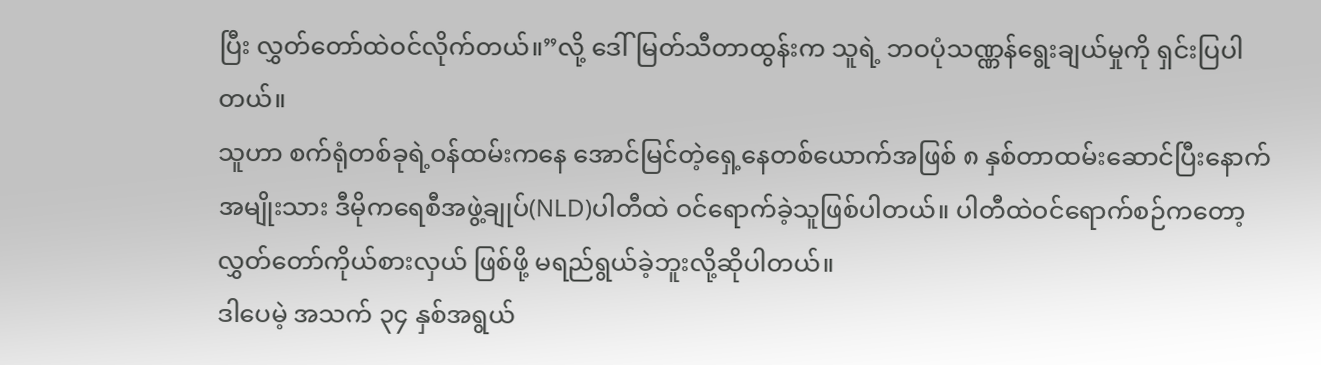ပြီး လွှတ်တော်ထဲဝင်လိုက်တယ်။”လို့ ဒေါ်မြတ်သီတာထွန်းက သူရဲ့ ဘဝပုံသဏ္ဏန်ရွေးချယ်မှုကို ရှင်းပြပါတယ်။
သူဟာ စက်ရုံတစ်ခုရဲ့ဝန်ထမ်းကနေ အောင်မြင်တဲ့ရှေ့နေတစ်ယောက်အဖြစ် ၈ နှစ်တာထမ်းဆောင်ပြီးနောက် အမျိုးသား ဒီမိုကရေစီအဖွဲ့ချုပ်(NLD)ပါတီထဲ ဝင်ရောက်ခဲ့သူဖြစ်ပါတယ်။ ပါတီထဲဝင်ရောက်စဉ်ကတော့ လွှတ်တော်ကိုယ်စားလှယ် ဖြစ်ဖို့ မရည်ရွယ်ခဲ့ဘူးလို့ဆိုပါတယ်။
ဒါပေမဲ့ အသက် ၃၄ နှစ်အရွယ်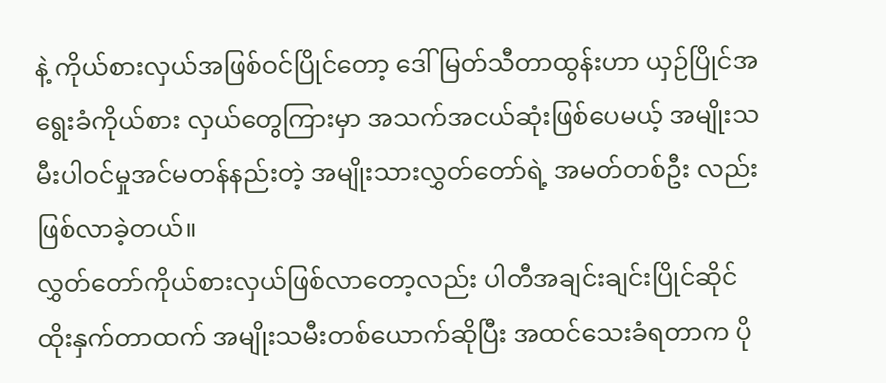နဲ့ ကိုယ်စားလှယ်အဖြစ်ဝင်ပြိုင်တော့ ဒေါ်မြတ်သီတာထွန်းဟာ ယှဉ်ပြိုင်အရွေးခံကိုယ်စား လှယ်တွေကြားမှာ အသက်အငယ်ဆုံးဖြစ်ပေမယ့် အမျိုးသမီးပါဝင်မှုအင်မတန်နည်းတဲ့ အမျိုးသားလွှတ်တော်ရဲ့ အမတ်တစ်ဦး လည်း ဖြစ်လာခဲ့တယ်။
လွှတ်တော်ကိုယ်စားလှယ်ဖြစ်လာတော့လည်း ပါတီအချင်းချင်းပြိုင်ဆိုင်ထိုးနှက်တာထက် အမျိုးသမီးတစ်ယောက်ဆိုပြီး အထင်သေးခံရတာက ပို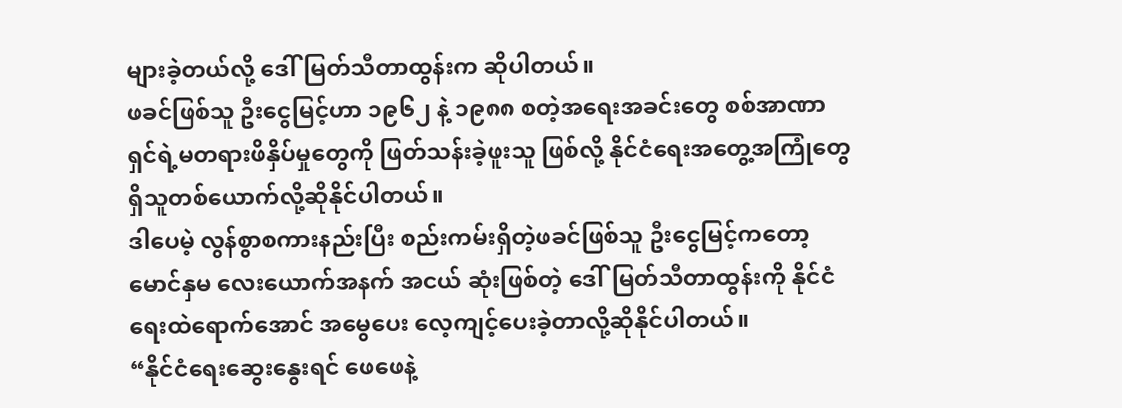များခဲ့တယ်လို့ ဒေါ်မြတ်သီတာထွန်းက ဆိုပါတယ်။
ဖခင်ဖြစ်သူ ဦးငွေမြင့်ဟာ ၁၉၆၂ နဲ့ ၁၉၈၈ စတဲ့အရေးအခင်းတွေ စစ်အာဏာရှင်ရဲ့မတရားဖိနှိပ်မှုတွေကို ဖြတ်သန်းခဲ့ဖူးသူ ဖြစ်လို့ နိုင်ငံရေးအတွေ့အကြုံတွေရှိသူတစ်ယောက်လို့ဆိုနိုင်ပါတယ်။
ဒါပေမဲ့ လွန်စွာစကားနည်းပြီး စည်းကမ်းရှိတဲ့ဖခင်ဖြစ်သူ ဦးငွေမြင့်ကတော့ မောင်နှမ လေးယောက်အနက် အငယ် ဆုံးဖြစ်တဲ့ ဒေါ်မြတ်သီတာထွန်းကို နိုင်ငံရေးထဲရောက်အောင် အမွေပေး လေ့ကျင့်ပေးခဲ့တာလို့ဆိုနိုင်ပါတယ်။
“နိုင်ငံရေးဆွေးနွေးရင် ဖေဖေနဲ့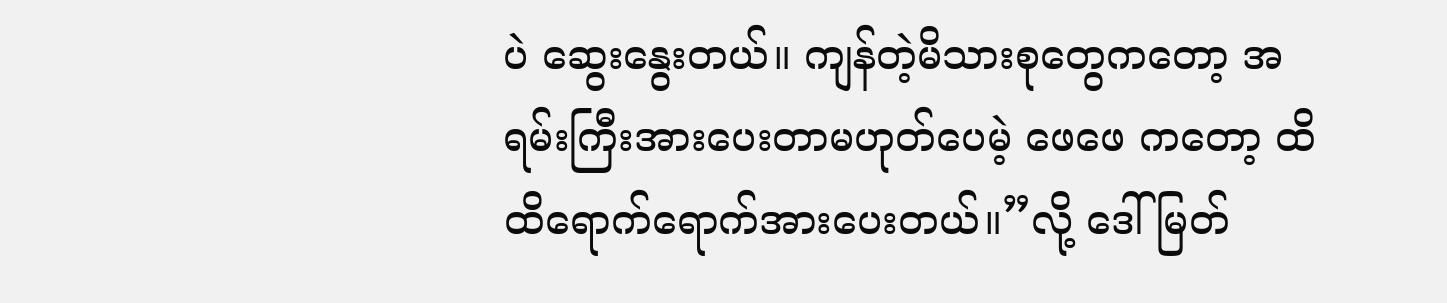ပဲ ဆွေးနွေးတယ်။ ကျန်တဲ့မိသားစုတွေကတော့ အရမ်းကြီးအားပေးတာမဟုတ်ပေမဲ့ ဖေဖေ ကတော့ ထိထိရောက်ရောက်အားပေးတယ်။”လို့ ဒေါ်မြတ်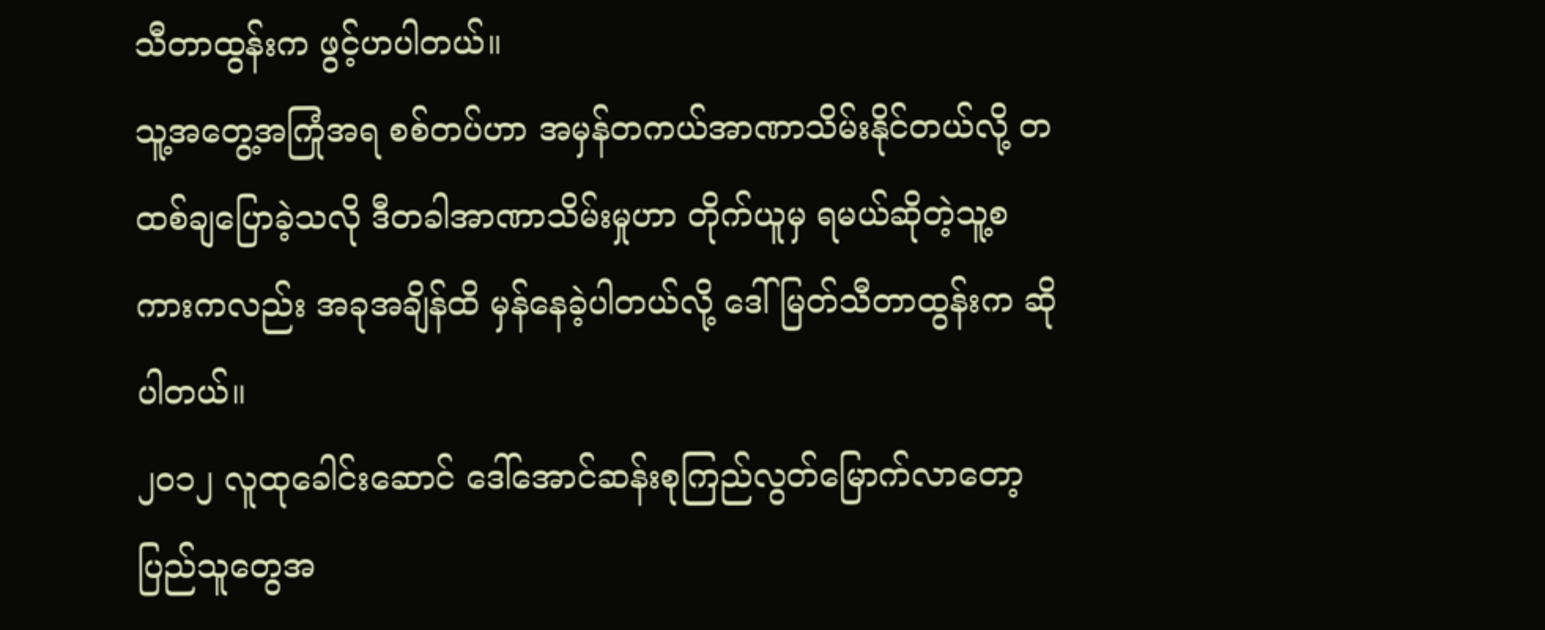သီတာထွန်းက ဖွင့်ဟပါတယ်။
သူ့အတွေ့အကြုံအရ စစ်တပ်ဟာ အမှန်တကယ်အာဏာသိမ်းနိုင်တယ်လို့ တထစ်ချပြောခဲ့သလို ဒီတခါအာဏာသိမ်းမှုဟာ တိုက်ယူမှ ရမယ်ဆိုတဲ့သူ့စကားကလည်း အခုအချိန်ထိ မှန်နေခဲ့ပါတယ်လို့ ဒေါ်မြတ်သီတာထွန်းက ဆိုပါတယ်။
၂၀၁၂ လူထုခေါင်းဆောင် ဒေါ်အောင်ဆန်းစုကြည်လွတ်မြောက်လာတော့ ပြည်သူတွေအ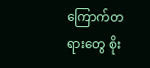ကြောက်တရားတွေ စိုး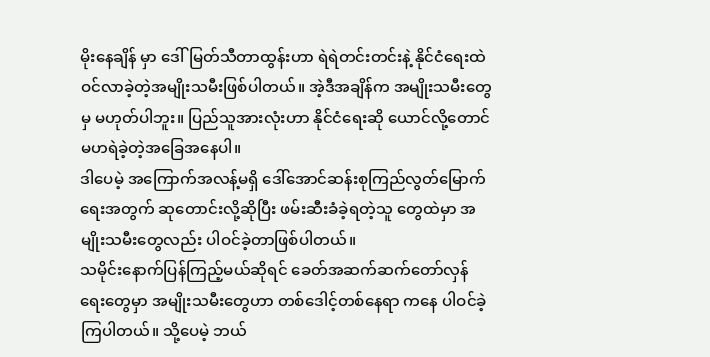မိုးနေချိန် မှာ ဒေါ်မြတ်သီတာထွန်းဟာ ရဲရဲတင်းတင်းနဲ့ နိုင်ငံရေးထဲဝင်လာခဲ့တဲ့အမျိုးသမီးဖြစ်ပါတယ်။ အဲ့ဒီအချိန်က အမျိုးသမီးတွေ မှ မဟုတ်ပါဘူး။ ပြည်သူအားလုံးဟာ နိုင်ငံရေးဆို ယောင်လို့တောင်မဟရဲခဲ့တဲ့အခြေအနေပါ။
ဒါပေမဲ့ အကြောက်အလန့်မရှိ ဒေါ်အောင်ဆန်းစုကြည်လွတ်မြောက်ရေးအတွက် ဆုတောင်းလို့ဆိုပြီး ဖမ်းဆီးခံခဲ့ရတဲ့သူ တွေထဲမှာ အမျိုးသမီးတွေလည်း ပါဝင်ခဲ့တာဖြစ်ပါတယ်။
သမိုင်းနောက်ပြန်ကြည့်မယ်ဆိုရင် ခေတ်အဆက်ဆက်တော်လှန်ရေးတွေမှာ အမျိုးသမီးတွေဟာ တစ်ဒေါင့်တစ်နေရာ ကနေ ပါဝင်ခဲ့ကြပါတယ်။ သို့ပေမဲ့ ဘယ်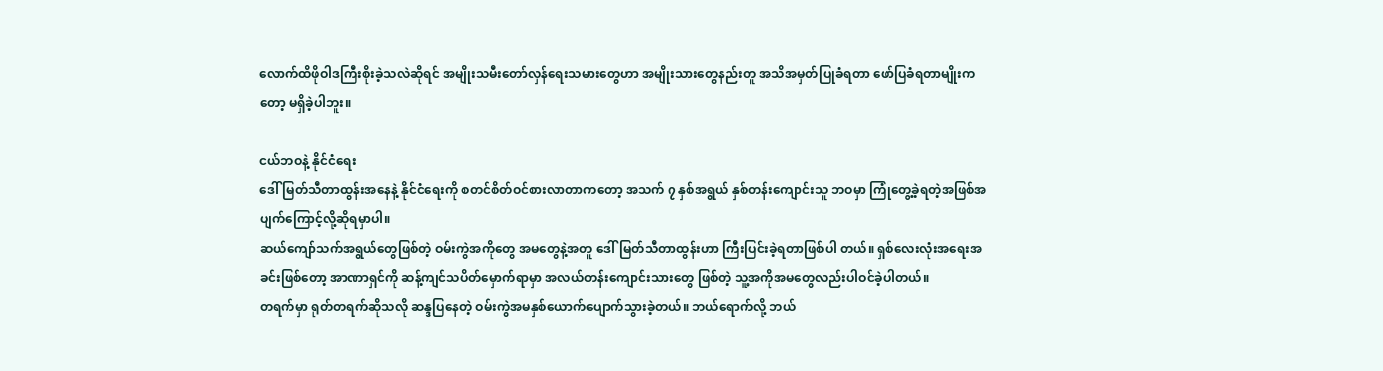လောက်ထိဖိုဝါဒကြီးစိုးခဲ့သလဲဆိုရင် အမျိုးသမီးတော်လှန်ရေးသမားတွေဟာ အမျိုးသားတွေနည်းတူ အသိအမှတ်ပြုခံရတာ ဖော်ပြခံရတာမျိုးကတော့ မရှိခဲ့ပါဘူး။

ငယ်ဘဝနဲ့ နိုင်ငံရေး
ဒေါ်မြတ်သီတာထွန်းအနေနဲ့ နိုင်ငံရေးကို စတင်စိတ်ဝင်စားလာတာကတော့ အသက် ၇ နှစ်အရွယ် နှစ်တန်းကျောင်းသူ ဘဝမှာ ကြုံတွေ့ခဲ့ရတဲ့အဖြစ်အပျက်ကြောင့်လို့ဆိုရမှာပါ။
ဆယ်ကျော်သက်အရွယ်တွေဖြစ်တဲ့ ဝမ်းကွဲအကိုတွေ အမတွေနဲ့အတူ ဒေါ်မြတ်သီတာထွန်းဟာ ကြီးပြင်းခဲ့ရတာဖြစ်ပါ တယ်။ ရှစ်လေးလုံးအရေးအခင်းဖြစ်တော့ အာဏာရှင်ကို ဆန့်ကျင်သပိတ်မှောက်ရာမှာ အလယ်တန်းကျောင်းသားတွေ ဖြစ်တဲ့ သူ့အကိုအမတွေလည်းပါဝင်ခဲ့ပါတယ်။
တရက်မှာ ရုတ်တရက်ဆိုသလို ဆန္ဒပြနေတဲ့ ဝမ်းကွဲအမနှစ်ယောက်ပျောက်သွားခဲ့တယ်။ ဘယ်ရောက်လို့ ဘယ်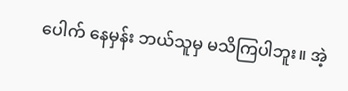ပေါက် နေမှန်း ဘယ်သူမှ မသိကြပါဘူး။ အဲ့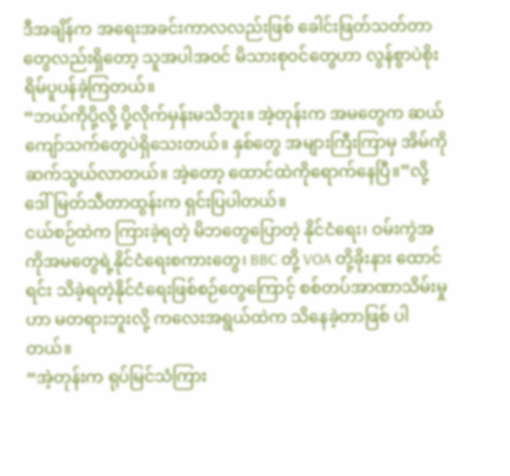ဒီအချိန်က အရေးအခင်းကာလလည်းဖြစ် ခေါင်းဖြတ်သတ်တာတွေလည်းရှိတော့ သူအပါအဝင် မိသားစုဝင်တွေဟာ လွန်စွာပဲစိုးရိမ်ပူပန်ခဲ့ကြတယ်။
“ဘယ်ကိုပို့လို့ ပို့လိုက်မှန်းမသိဘူး။ အဲ့တုန်းက အမတွေက ဆယ်ကျော်သက်တွေပဲရှိသေးတယ်။ နှစ်တွေ အများကြီးကြာမှ အိမ်ကိုဆက်သွယ်လာတယ်။ အဲ့တော့ ထောင်ထဲကိုရောက်နေပြီ။”လို့ ဒေါ်မြတ်သီတာထွန်းက ရှင်းပြပါတယ်။
ငယ်စဉ်ထဲက ကြားခဲ့ရတဲ့ မိဘတွေပြောတဲ့ နိုင်ငံရေး၊ ဝမ်းကွဲအကိုအမတွေရဲ့နိုင်ငံရေးစကားတွေ၊ BBC တို့ VOA တို့ခိုးနား ထောင်ရင်း သိခဲ့ရတဲ့နိုင်ငံရေးဖြစ်စဉ်တွေကြောင့် စစ်တပ်အာဏာသိမ်းမှုဟာ မတရားဘူးလို့ ကလေးအရွယ်ထဲက သိနေခဲ့တာဖြစ် ပါတယ်။
“အဲ့တုန်းက ရုပ်မြင်သံကြား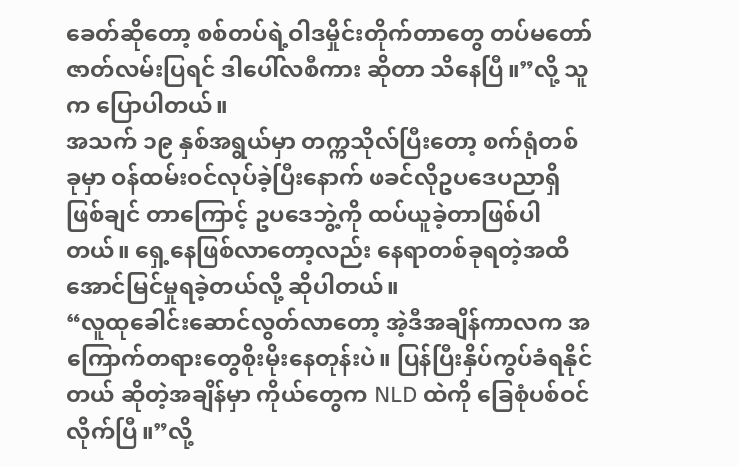ခေတ်ဆိုတော့ စစ်တပ်ရဲ့ဝါဒမှိုင်းတိုက်တာတွေ တပ်မတော်ဇာတ်လမ်းပြရင် ဒါပေါ်လစီကား ဆိုတာ သိနေပြီ။”လို့ သူက ပြောပါတယ်။
အသက် ၁၉ နှစ်အရွယ်မှာ တက္ကသိုလ်ပြီးတော့ စက်ရုံတစ်ခုမှာ ဝန်ထမ်းဝင်လုပ်ခဲ့ပြီးနောက် ဖခင်လိုဥပဒေပညာရှိဖြစ်ချင် တာကြောင့် ဥပဒေဘွဲ့ကို ထပ်ယူခဲ့တာဖြစ်ပါတယ်။ ရှေ့နေဖြစ်လာတော့လည်း နေရာတစ်ခုရတဲ့အထိ အောင်မြင်မှုရခဲ့တယ်လို့ ဆိုပါတယ်။
“လူထုခေါင်းဆောင်လွတ်လာတော့ အဲ့ဒီအချိန်ကာလက အကြောက်တရားတွေစိုးမိုးနေတုန်းပဲ။ ပြန်ပြီးနှိပ်ကွပ်ခံရနိုင်တယ် ဆိုတဲ့အချိန်မှာ ကိုယ်တွေက NLD ထဲကို ခြေစုံပစ်ဝင်လိုက်ပြီ။”လို့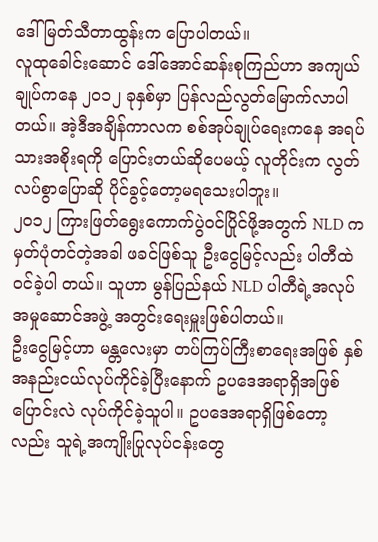ဒေါ်မြတ်သီတာထွန်းက ပြောပါတယ်။
လူထုခေါင်းဆောင် ဒေါ်အောင်ဆန်းစုကြည်ဟာ အကျယ်ချုပ်ကနေ ၂၀၁၂ ခုနှစ်မှာ ပြန်လည်လွတ်မြောက်လာပါတယ်။ အဲ့ဒီအချိန်ကာလက စစ်အုပ်ချုပ်ရေးကနေ အရပ်သားအစိုးရကို ပြောင်းတယ်ဆိုပေမယ့် လူတိုင်းက လွတ်လပ်စွာပြောဆို ပိုင်ခွင့်တော့မရသေးပါဘူး။
၂၀၁၂ ကြားဖြတ်ရွေးကောက်ပွဲဝင်ပြိုင်ဖို့အတွက် NLD က မှတ်ပုံတင်တဲ့အခါ ဖခင်ဖြစ်သူ ဦးငွေမြင့်လည်း ပါတီထဲဝင်ခဲ့ပါ တယ်။ သူဟာ မွန်ပြည်နယ် NLD ပါတီရဲ့အလုပ်အမှုဆောင်အဖွဲ့ အတွင်းရေးမှူးဖြစ်ပါတယ်။
ဦးငွေမြင့်ဟာ မန္တလေးမှာ တပ်ကြပ်ကြီးစာရေးအဖြစ် နှစ်အနည်းငယ်လုပ်ကိုင်ခဲ့ပြီးနောက် ဥပဒေအရာရှိအဖြစ် ပြောင်းလဲ လုပ်ကိုင်ခဲ့သူပါ။ ဥပဒေအရာရှိဖြစ်တော့လည်း သူရဲ့အကျိုးပြုလုပ်ငန်းတွေ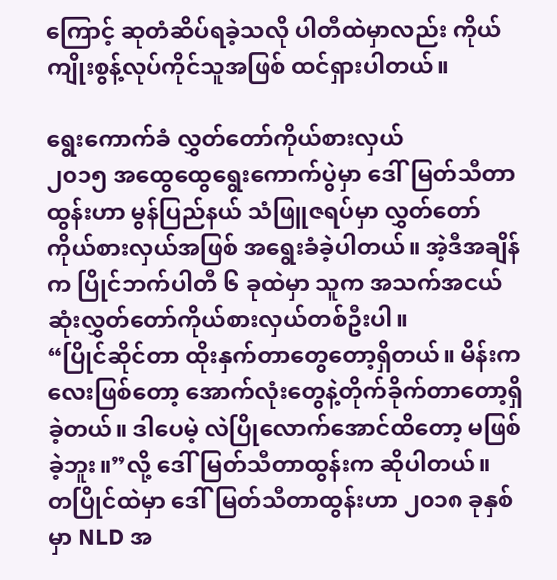ကြောင့် ဆုတံဆိပ်ရခဲ့သလို ပါတီထဲမှာလည်း ကိုယ်ကျိုးစွန့်လုပ်ကိုင်သူအဖြစ် ထင်ရှားပါတယ်။

ရွေးကောက်ခံ လွှတ်တော်ကိုယ်စားလှယ်
၂၀၁၅ အထွေထွေရွေးကောက်ပွဲမှာ ဒေါ်မြတ်သီတာထွန်းဟာ မွန်ပြည်နယ် သံဖြူဇရပ်မှာ လွှတ်တော်ကိုယ်စားလှယ်အဖြစ် အရွေးခံခဲ့ပါတယ်။ အဲ့ဒီအချိန်က ပြိုင်ဘက်ပါတီ ၆ ခုထဲမှာ သူက အသက်အငယ်ဆုံးလွှတ်တော်ကိုယ်စားလှယ်တစ်ဦးပါ။
“ပြိုင်ဆိုင်တာ ထိုးနှက်တာတွေတော့ရှိတယ်။ မိန်းကလေးဖြစ်တော့ အောက်လုံးတွေနဲ့တိုက်ခိုက်တာတော့ရှိခဲ့တယ်။ ဒါပေမဲ့ လဲပြိုလောက်အောင်ထိတော့ မဖြစ်ခဲ့ဘူး။”လို့ ဒေါ်မြတ်သီတာထွန်းက ဆိုပါတယ်။
တပြိုင်ထဲမှာ ဒေါ်မြတ်သီတာထွန်းဟာ ၂၀၁၈ ခုနှစ်မှာ NLD အ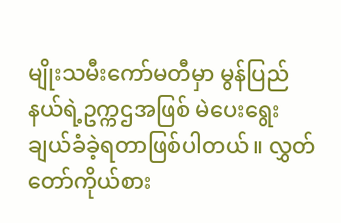မျိုးသမီးကော်မတီမှာ မွန်ပြည်နယ်ရဲ့ဥက္ကဌအဖြစ် မဲပေးရွေး ချယ်ခံခဲ့ရတာဖြစ်ပါတယ်။ လွှတ်တော်ကိုယ်စား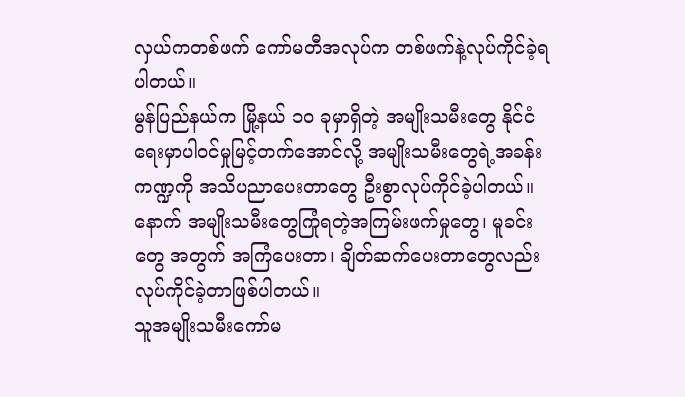လှယ်ကတစ်ဖက် ကော်မတီအလုပ်က တစ်ဖက်နဲ့လုပ်ကိုင်ခဲ့ရပါတယ်။
မွန်ပြည်နယ်က မြို့နယ် ၁၀ ခုမှာရှိတဲ့ အမျိုးသမီးတွေ နိုင်ငံရေးမှာပါဝင်မှုမြင့်တက်အောင်လို့ အမျိုးသမီးတွေရဲ့အခန်း ကဏ္ဍကို အသိပညာပေးတာတွေ ဦးစွာလုပ်ကိုင်ခဲ့ပါတယ်။ နောက် အမျိုးသမီးတွေကြုံရတဲ့အကြမ်းဖက်မှုတွေ၊ မူခင်းတွေ အတွက် အကြံပေးတာ၊ ချိတ်ဆက်ပေးတာတွေလည်း လုပ်ကိုင်ခဲ့တာဖြစ်ပါတယ်။
သူအမျိုးသမီးကော်မ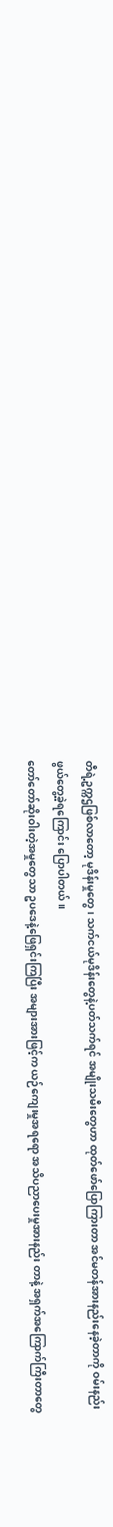တီရဲ့ဥက္ကဌဖြစ်လာတော့ မုဒိန်းမှုတွေ၊ သက်ငယ်မုဒိန်းတွေနဲ့ပတ်သက်ရင် အမျိုးသမီးတွေဟာ ထုတ်ဖော်ပြောကြားတာ အင်မတန်အားနည်းနေခဲ့တာကို ဝမ်းနည်းဖွယ်တွေ့ခဲ့ရကြောင်း ပြောပါတယ်။
တော်တော်ဆိုးဝါးတဲ့အမှုတွေသာ ဥပဒေနဲ့ဖြေရှင်းကြပြီး အများအားဖြင့်က ယဉ်ကျေးမှုအရရော အသိပညာပေးမှုအားနည်း တာနဲ့ အရှက်အကြောက်ကြီးတာတွေ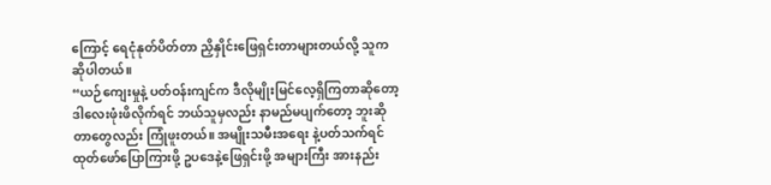ကြောင့် ရေငုံနုတ်ပိတ်တာ ညှိနှိုင်းဖြေရှင်းတာများတယ်လို့ သူက ဆိုပါတယ်။
“ယဉ်ကျေးမှုနဲ့ ပတ်ဝန်းကျင်က ဒီလိုမျိုးမြင်လေ့ရှိကြတာဆိုတော့ ဒါလေးဖုံးဖိလိုက်ရင် ဘယ်သူမှလည်း နာမည်မပျက်တော့ ဘူးဆိုတာတွေလည်း ကြုံဖူးတယ်။ အမျိုးသမီးအရေး နဲ့ပတ်သက်ရင် ထုတ်ဖော်ပြောကြားဖို့ ဥပဒေနဲ့ဖြေရှင်းဖို့ အများကြီး အားနည်း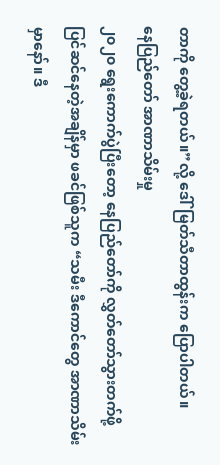တာကို တွေ့ခဲ့ရတယ်။”လို့ ဒေါ်မြတ်သီတာထွန်းက ပြောပါတယ်။
နေပြည်တော် အာဏာသိမ်းမှု
၂၀၂၀ ရွေးကောက်ပွဲပြီးတော့ နေပြည်တော်ကို လွှတ်တော်သွားတက်ဖို့ ပြင်ဆင်နေတဲ့အချိန်မှာ ဖခင်ဖြစ်သူက “သမီး ဒီကောင်တွေ အာဏာသိမ်းမှာနော်။ ဒီ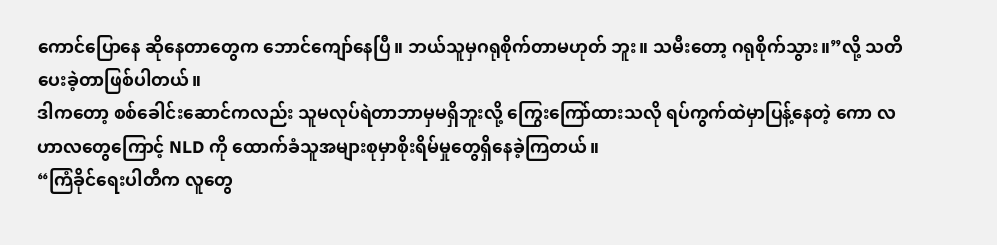ကောင်ပြောနေ ဆိုနေတာတွေက ဘောင်ကျော်နေပြီ။ ဘယ်သူမှဂရုစိုက်တာမဟုတ် ဘူး။ သမီးတော့ ဂရုစိုက်သွား။”လို့ သတိပေးခဲ့တာဖြစ်ပါတယ်။
ဒါကတော့ စစ်ခေါင်းဆောင်ကလည်း သူမလုပ်ရဲတာဘာမှမရှိဘူးလို့ ကြွေးကြော်ထားသလို ရပ်ကွက်ထဲမှာပြန့်နေတဲ့ ကော လဟာလတွေကြောင့် NLD ကို ထောက်ခံသူအများစုမှာစိုးရိမ်မှုတွေရှိနေခဲ့ကြတယ်။
“ကြံခိုင်ရေးပါတီက လူတွေ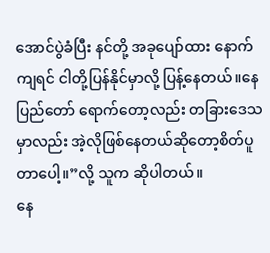အောင်ပွဲခံပြီး နင်တို့ အခုပျော်ထား နောက်ကျရင် ငါတို့ပြန်နိုင်မှာလို့ ပြန့်နေတယ်။နေပြည်တော် ရောက်တော့လည်း တခြားဒေသမှာလည်း အဲ့လိုဖြစ်နေတယ်ဆိုတော့စိတ်ပူတာပေါ့။”လို့ သူက ဆိုပါတယ်။
နေ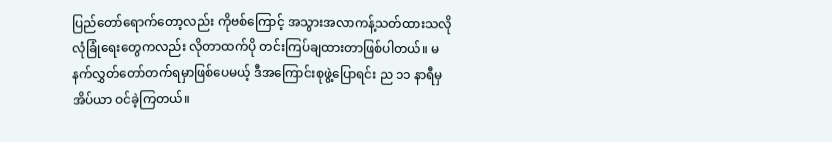ပြည်တော်ရောက်တော့လည်း ကိုဗစ်ကြောင့် အသွားအလာကန့်သတ်ထားသလို လုံခြုံရေးတွေကလည်း လိုတာထက်ပို တင်းကြပ်ချထားတာဖြစ်ပါတယ်။ မနက်လွှတ်တော်တက်ရမှာဖြစ်ပေမယ့် ဒီအကြောင်းစုဖွဲ့ပြောရင်း ည ၁၁ နာရီမှ အိပ်ယာ ဝင်ခဲ့ကြတယ်။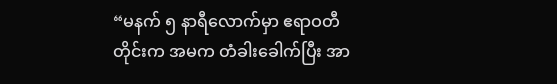“မနက် ၅ နာရီလောက်မှာ ဧရာဝတီတိုင်းက အမက တံခါးခေါက်ပြီး အာ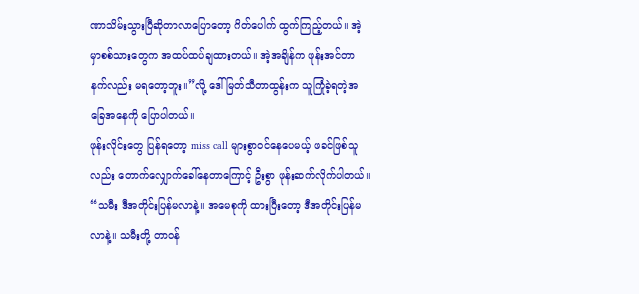ဏာသိမ်းသွားပြီဆိုတာလာပြောတော့ ဂိတ်ပေါက် ထွက်ကြည့်တယ်။ အဲ့မှာစစ်သားတွေက အထပ်ထပ်ချထားတယ်။ အဲ့အချိန်က ဖုန်းအင်တာနက်လည်း မရတော့ဘူး။”လို့ ဒေါ်မြတ်သီတာထွန်းက သူကြုံခဲ့ရတဲ့အခြေအနေကို ပြောပါတယ်။
ဖုန်းလိုင်းတွေ ပြန်ရတော့ miss call များစွာဝင်နေပေမယ့် ဖခင်ဖြစ်သူလည်း တောက်လျှောက်ခေါ်နေတာကြောင့် ဦးစွာ ဖုန်းဆက်လိုက်ပါတယ်။
“သမီး ဒီအတိုင်းပြန်မလာနဲ့။ အမေစုကို ထားပြီးတော့ ဒီအတိုင်းပြန်မလာနဲ့။ သမီးတို့ တာဝန်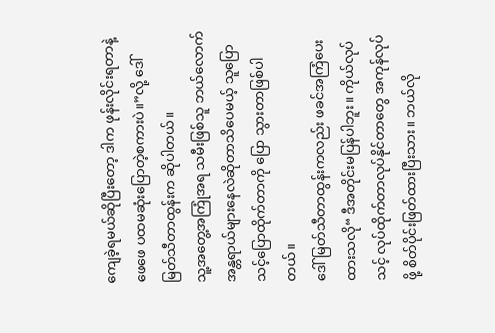ကျေခဲ့ရမယ်ဆိုပြီးတော့ ဒါက ဖုန်းလိုင်းရတာနဲ့ ဖေဖေ ပထမဆုံးပြောတဲ့စကားပဲ။”လို့ ဒေါ်မြတ်သီတာထွန်းက ဆိုပါတယ်။
သူ့အတွေ့အကြုံအရ သမီးဖြစ်သူ ဘယ်လောက်အန္တရာယ်များနေလဲဆိုတာသိပေမယ့် သူပြောသင့်ပြောထိုက်တာကို ပြော သွားတာဖြစ်ပါတယ်။
ဒေါ်မြတ်သီတာထွန်းကလည်း ဖခင်အကြံပေးထားသလို“ ဒီအတိုင်းမပြန်ပါဘူး။ ကိုယ်လုပ်သင့် လုပ်ထိုက်တာလုပ်နိုင်တာတွေ အကုန်လုပ်ဖို့ စိတ်ပိုင်းဖြတ်ထားပြီးသား။ ဘယ်လို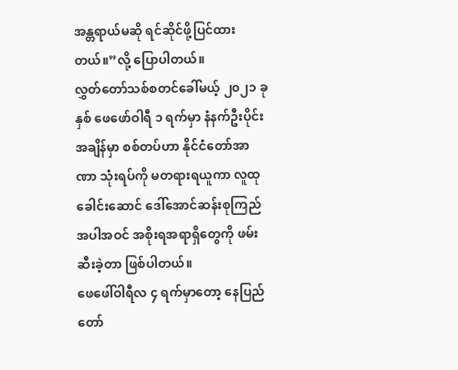အန္တရာယ်မဆို ရင်ဆိုင်ဖို့ပြင်ထားတယ်။”လို့ ပြောပါတယ်။
လွှတ်တော်သစ်စတင်ခေါ်မယ့် ၂၀၂၁ ခုနှစ် ဖေဖော်ဝါရီ ၁ ရက်မှာ နံနက်ဦးပိုင်းအချိန်မှာ စစ်တပ်ဟာ နိုင်ငံတော်အာဏာ သုံးရပ်ကို မတရားရယူကာ လူထုခေါင်းဆောင် ဒေါ်အောင်ဆန်းစုကြည်အပါအဝင် အစိုးရအရာရှိတွေကို ဖမ်းဆီးခဲ့တာ ဖြစ်ပါတယ်။
ဖေဖေါ်ဝါရီလ ၄ ရက်မှာတော့ နေပြည်တော်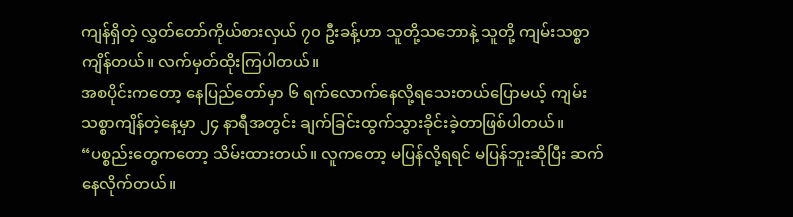ကျန်ရှိတဲ့ လွှတ်တော်ကိုယ်စားလှယ် ၇၀ ဦးခန့်ဟာ သူတို့သဘောနဲ့ သူတို့ ကျမ်းသစ္စာကျိန်တယ်။ လက်မှတ်ထိုးကြပါတယ်။
အစပိုင်းကတော့ နေပြည်တော်မှာ ၆ ရက်လောက်နေလို့ရသေးတယ်ပြောမယ့် ကျမ်းသစ္စာကျိန်တဲ့နေ့မှာ ၂၄ နာရီအတွင်း ချက်ခြင်းထွက်သွားခိုင်းခဲ့တာဖြစ်ပါတယ်။
“ပစ္စည်းတွေကတော့ သိမ်းထားတယ်။ လူကတော့ မပြန်လို့ရရင် မပြန်ဘူးဆိုပြီး ဆက်နေလိုက်တယ်။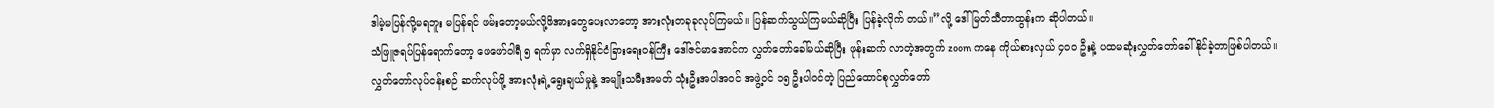ဒါမဲ့မပြန်လို့မရဘူး မပြန်ရင် ဖမ်းတော့မယ်လို့ဖိအားတွေပေးလာတော့ အားလုံးတခုခုလုပ်ကြမယ်။ ပြန်ဆက်သွယ်ကြမယ်ဆိုပြီး ပြန်ခဲ့လိုက် တယ်။”လို့ ဒေါ်မြတ်သီတာထွန်းက ဆိုပါတယ်။
သံဖြူဇရပ်ပြန်ရောက်တော့ ဖေဖော်ဝါရီ ၅ ရက်မှာ လက်ရှိနိုင်ငံခြားရေးဝန်ကြီး ဒေါ်ဇင်မာအောင်က လွှတ်တော်ခေါ်မယ်ဆိုပြီး ဖုန်းဆက် လာတဲ့အတွက် zoom ကနေ ကိုယ်စားလှယ် ၄၀၀ ဦးနဲ့ ပထမဆုံးလွှတ်တော်ခေါ်နိုင်ခဲ့တာဖြစ်ပါတယ်။
လွှတ်တော်လုပ်ငန်းစဉ် ဆက်လုပ်ဖို့ အားလုံးရဲ့ရွေးချယ်မှုနဲ့ အမျိုးသမီးအမတ် သုံးဦးအပါအဝင် အဖွဲ့ဝင် ၁၅ ဦးပါဝင်တဲ့ ပြည်ထောင်စုလွှတ်တော်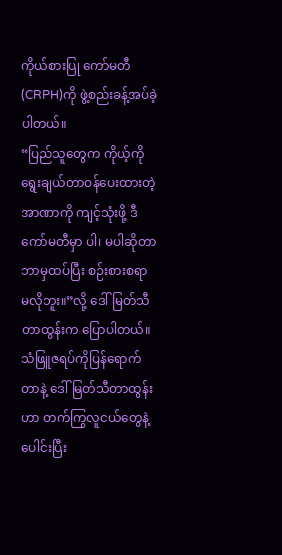ကိုယ်စားပြု ကော်မတီ(CRPH)ကို ဖွဲ့စည်းခန့်အပ်ခဲ့ပါတယ်။
“ပြည်သူတွေက ကိုယ့်ကို ရွေးချယ်တာဝန်ပေးထားတဲ့ အာဏာကို ကျင့်သုံးဖို့ ဒီကော်မတီမှာ ပါ၊ မပါဆိုတာ ဘာမှထပ်ပြီး စဉ်းစားစရာ မလိုဘူး။”လို့ ဒေါ်မြတ်သီတာထွန်းက ပြောပါတယ်။
သံဖြူဇရပ်ကိုပြန်ရောက်တာနဲ့ ဒေါ်မြတ်သီတာထွန်းဟာ တက်ကြွလူငယ်တွေနဲ့ပေါင်းပြီး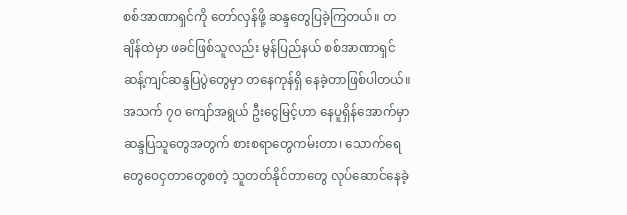စစ်အာဏာရှင်ကို တော်လှန်ဖို့ ဆန္ဒတွေပြခဲ့ကြတယ်။ တချိန်ထဲမှာ ဖခင်ဖြစ်သူလည်း မွန်ပြည်နယ် စစ်အာဏာရှင်ဆန့်ကျင်ဆန္ဒပြပွဲတွေမှာ တနေကုန်ရှိ နေခဲ့တာဖြစ်ပါတယ်။
အသက် ၇၀ ကျော်အရွယ် ဦးငွေမြင့်ဟာ နေပူရှိန်အောက်မှာ ဆန္ဒပြသူတွေအတွက် စားစရာတွေကမ်းတာ၊ သောက်ရေ တွေဝေငှတာတွေစတဲ့ သူတတ်နိုင်တာတွေ လုပ်ဆောင်နေခဲ့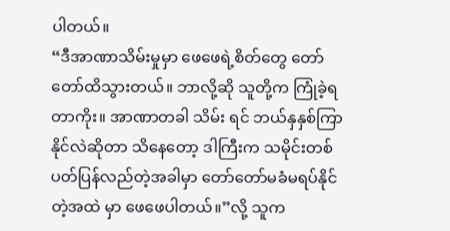ပါတယ်။
“ဒီအာဏာသိမ်းမှုမှာ ဖေဖေရဲ့စိတ်တွေ တော်တော်ထိသွားတယ်။ ဘာလို့ဆို သူတို့က ကြုံခဲ့ရတာကိုး။ အာဏာတခါ သိမ်း ရင် ဘယ်နှနှစ်ကြာနိုင်လဲဆိုတာ သိနေတော့ ဒါကြီးက သမိုင်းတစ်ပတ်ပြန်လည်တဲ့အခါမှာ တော်တော်မခံမရပ်နိုင်တဲ့အထဲ မှာ ဖေဖေပါတယ်။”လို့ သူက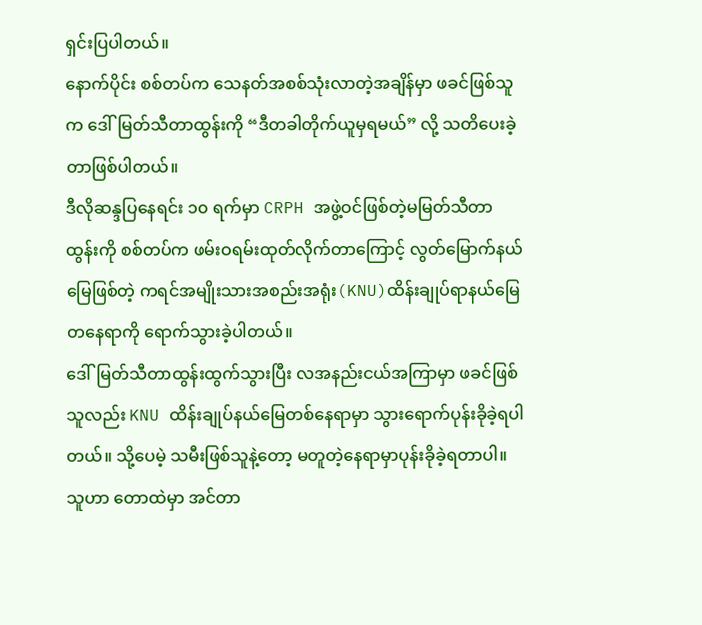ရှင်းပြပါတယ်။
နောက်ပိုင်း စစ်တပ်က သေနတ်အစစ်သုံးလာတဲ့အချိန်မှာ ဖခင်ဖြစ်သူက ဒေါ်မြတ်သီတာထွန်းကို “ဒီတခါတိုက်ယူမှရမယ်” လို့ သတိပေးခဲ့တာဖြစ်ပါတယ်။
ဒီလိုဆန္ဒပြနေရင်း ၁၀ ရက်မှာ CRPH အဖွဲ့ဝင်ဖြစ်တဲ့မမြတ်သီတာထွန်းကို စစ်တပ်က ဖမ်းဝရမ်းထုတ်လိုက်တာကြောင့် လွတ်မြောက်နယ်မြေဖြစ်တဲ့ ကရင်အမျိုးသားအစည်းအရုံး(KNU)ထိန်းချုပ်ရာနယ်မြေတနေရာကို ရောက်သွားခဲ့ပါတယ်။
ဒေါ်မြတ်သီတာထွန်းထွက်သွားပြီး လအနည်းငယ်အကြာမှာ ဖခင်ဖြစ်သူလည်း KNU ထိန်းချုပ်နယ်မြေတစ်နေရာမှာ သွားရောက်ပုန်းခိုခဲ့ရပါတယ်။ သို့ပေမဲ့ သမီးဖြစ်သူနဲ့တော့ မတူတဲ့နေရာမှာပုန်းခိုခဲ့ရတာပါ။
သူဟာ တောထဲမှာ အင်တာ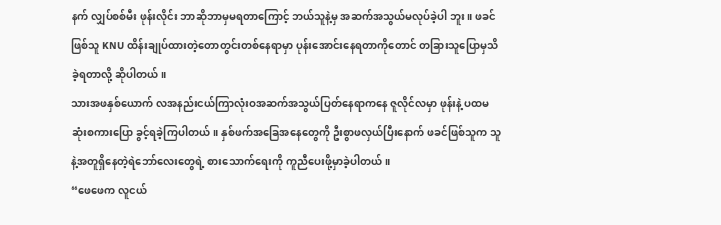နက် လျှပ်စစ်မီး ဖုန်းလိုင်း ဘာဆိုဘာမှမရတာကြောင့် ဘယ်သူနဲ့မှ အဆက်အသွယ်မလုပ်ခဲ့ပါ ဘူး။ ဖခင်ဖြစ်သူ KNU ထိန်းချုပ်ထားတဲ့တောတွင်းတစ်နေရာမှာ ပုန်းအောင်းနေရတာကိုတောင် တခြားသူပြောမှသိခဲ့ရတာလို့ ဆိုပါတယ်။
သားအဖနှစ်ယောက် လအနည်းငယ်ကြာလုံးဝအဆက်အသွယ်ပြတ်နေရာကနေ ဇူလိုင်လမှာ ဖုန်းနဲ့ ပထမဆုံးစကားပြော ခွင့်ရခဲ့ကြပါတယ်။ နှစ်ဖက်အခြေအနေတွေကို ဦးစွာဖလှယ်ပြီးနောက် ဖခင်ဖြစ်သူက သူနဲ့အတူရှိနေတဲ့ရဲဘော်လေးတွေရဲ့ စားသောက်ရေးကို ကူညီပေးဖို့မှာခဲ့ပါတယ်။
“ဖေဖေက လူငယ်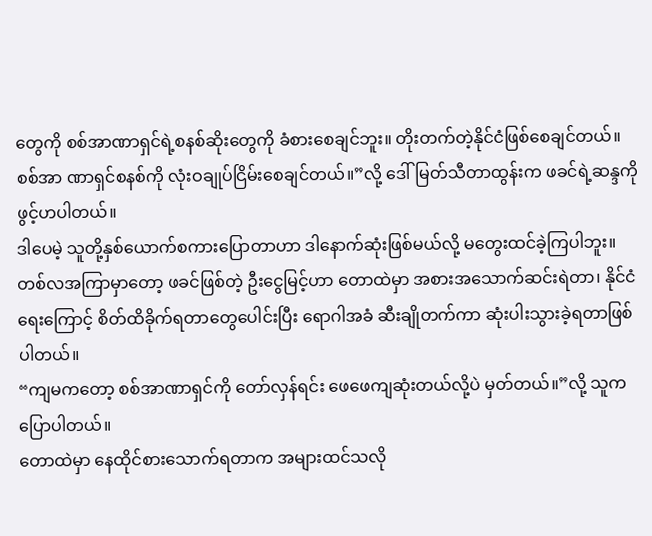တွေကို စစ်အာဏာရှင်ရဲ့စနစ်ဆိုးတွေကို ခံစားစေချင်ဘူး။ တိုးတက်တဲ့နိုင်ငံဖြစ်စေချင်တယ်။ စစ်အာ ဏာရှင်စနစ်ကို လုံးဝချုပ်ငြိမ်းစေချင်တယ်။”လို့ ဒေါ်မြတ်သီတာထွန်းက ဖခင်ရဲ့ဆန္ဒကို ဖွင့်ဟပါတယ်။
ဒါပေမဲ့ သူတို့နှစ်ယောက်စကားပြောတာဟာ ဒါနောက်ဆုံးဖြစ်မယ်လို့ မတွေးထင်ခဲ့ကြပါဘူး။ တစ်လအကြာမှာတော့ ဖခင်ဖြစ်တဲ့ ဦးငွေမြင့်ဟာ တောထဲမှာ အစားအသောက်ဆင်းရဲတာ၊ နိုင်ငံရေးကြောင့် စိတ်ထိခိုက်ရတာတွေပေါင်းပြီး ရောဂါအခံ ဆီးချိုတက်ကာ ဆုံးပါးသွားခဲ့ရတာဖြစ်ပါတယ်။
“ကျမကတော့ စစ်အာဏာရှင်ကို တော်လှန်ရင်း ဖေဖေကျဆုံးတယ်လို့ပဲ မှတ်တယ်။”လို့ သူက ပြောပါတယ်။
တောထဲမှာ နေထိုင်စားသောက်ရတာက အများထင်သလို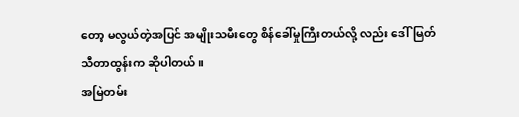တော့ မလွယ်တဲ့အပြင် အမျိုးသမီးတွေ စိန်ခေါ်မှုကြီးတယ်လို့ လည်း ဒေါ်မြတ်သီတာထွန်းက ဆိုပါတယ်။
အမြဲတမ်း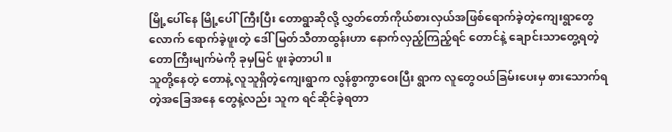မြို့ပေါ်နေ မြို့ပေါ်ကြီးပြီး တောရွာဆိုလို့ လွှတ်တော်ကိုယ်စားလှယ်အဖြစ်ရောက်ခဲ့တဲ့ကျေးရွာတွေလောက် ရောက်ခဲ့ဖူးတဲ့ ဒေါ်မြတ်သီတာထွန်းဟာ နောက်လှည့်ကြည့်ရင် တောင်နဲ့ ချောင်းသာတွေ့ရတဲ့တောကြီးမျက်မဲကို ခုမှမြင် ဖူးခဲ့တာပါ။
သူတို့နေတဲ့ တောနဲ့ လူသူရှိတဲ့ကျေးရွာက လွန်စွာကွာဝေးပြီး ရွာက လူတွေဝယ်ခြမ်းပေးမှ စားသောက်ရတဲ့အခြေအနေ တွေနဲ့လည်း သူက ရင်ဆိုင်ခဲ့ရတာ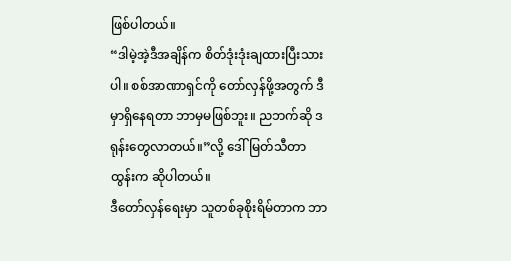ဖြစ်ပါတယ်။
“ဒါမဲ့အဲ့ဒီအချိန်က စိတ်ဒုံးဒုံးချထားပြီးသားပါ။ စစ်အာဏာရှင်ကို တော်လှန်ဖို့အတွက် ဒီမှာရှိနေရတာ ဘာမှမဖြစ်ဘူး။ ညဘက်ဆို ဒရုန်းတွေလာတယ်။”လို့ ဒေါ်မြတ်သီတာထွန်းက ဆိုပါတယ်။
ဒီတော်လှန်ရေးမှာ သူတစ်ခုစိုးရိမ်တာက ဘာ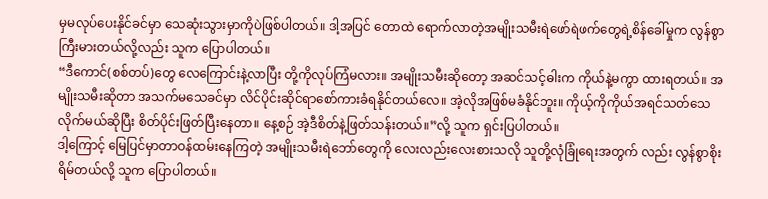မှမလုပ်ပေးနိုင်ခင်မှာ သေဆုံးသွားမှာကိုပဲဖြစ်ပါတယ်။ ဒါ့အပြင် တောထဲ ရောက်လာတဲ့အမျိုးသမီးရဲဖော်ရဲဖက်တွေရဲ့စိန်ခေါ်မှုက လွန်စွာကြီးမားတယ်လို့လည်း သူက ပြောပါတယ်။
“ဒီကောင်(စစ်တပ်)တွေ လေကြောင်းနဲ့လာပြီး တို့ကိုလုပ်ကြံမလား။ အမျိုးသမီးဆိုတော့ အဆင်သင့်ဓါးက ကိုယ်နဲ့မကွာ ထားရတယ်။ အမျိုးသမီးဆိုတာ အသက်မသေခင်မှာ လိင်ပိုင်းဆိုင်ရာစော်ကားခံရနိုင်တယ်လေ။ အဲ့လိုအဖြစ်မခံနိုင်ဘူး။ ကိုယ့်ကိုကိုယ်အရင်သတ်သေလိုက်မယ်ဆိုပြီး စိတ်ပိုင်းဖြတ်ပြီးနေတာ။ နေ့စဉ် အဲ့ဒီစိတ်နဲ့ဖြတ်သန်းတယ်။”လို့ သူက ရှင်းပြပါတယ်။
ဒါ့ကြောင့် မြေပြင်မှာတာဝန်ထမ်းနေကြတဲ့ အမျိုးသမီးရဲဘော်တွေကို လေးလည်းလေးစားသလို သူတို့လုံခြုံရေးအတွက် လည်း လွန်စွာစိုးရိမ်တယ်လို့ သူက ပြောပါတယ်။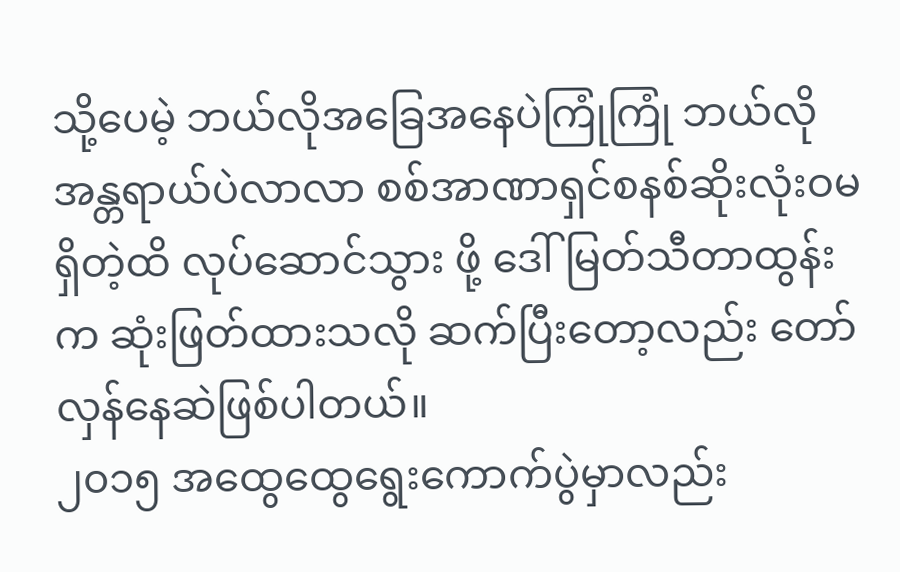သို့ပေမဲ့ ဘယ်လိုအခြေအနေပဲကြုံကြုံ ဘယ်လိုအန္တရာယ်ပဲလာလာ စစ်အာဏာရှင်စနစ်ဆိုးလုံးဝမရှိတဲ့ထိ လုပ်ဆောင်သွား ဖို့ ဒေါ်မြတ်သီတာထွန်းက ဆုံးဖြတ်ထားသလို ဆက်ပြီးတော့လည်း တော်လှန်နေဆဲဖြစ်ပါတယ်။
၂၀၁၅ အထွေထွေရွေးကောက်ပွဲမှာလည်း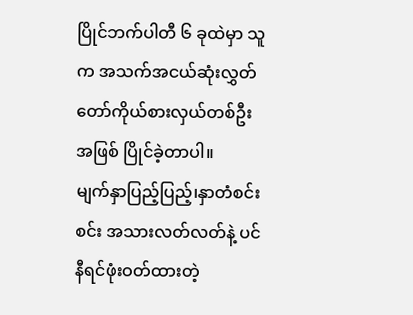ပြိုင်ဘက်ပါတီ ၆ ခုထဲမှာ သူက အသက်အငယ်ဆုံးလွှတ်တော်ကိုယ်စားလှယ်တစ်ဦးအဖြစ် ပြိုင်ခဲ့တာပါ။
မျက်နှာပြည့်ပြည့်၊နှာတံစင်းစင်း အသားလတ်လတ်နဲ့ ပင်နီရင်ဖုံးဝတ်ထားတဲ့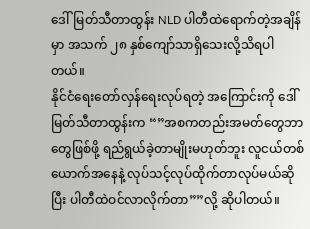ဒေါ်မြတ်သီတာထွန်း NLD ပါတီထဲရောက်တဲ့အချိန်မှာ အသက် ၂၈ နှစ်ကျော်သာရှိသေးလို့သိရပါတယ်။
နိုင်ငံရေးတော်လှန်ရေးလုပ်ရတဲ့ အကြောင်းကို ဒေါ်မြတ်သီတာထွန်းက “”အစကတည်းအမတ်တွေဘာတွေဖြစ်ဖို့ ရည်ရွယ်ခဲ့တာမျိုးမဟုတ်ဘူး လူငယ်တစ်ယောက်အနေနဲ့ လုပ်သင့်လုပ်ထိုက်တာလုပ်မယ်ဆိုပြီး ပါတီထဲဝင်လာလိုက်တာ””လို့ ဆိုပါတယ်။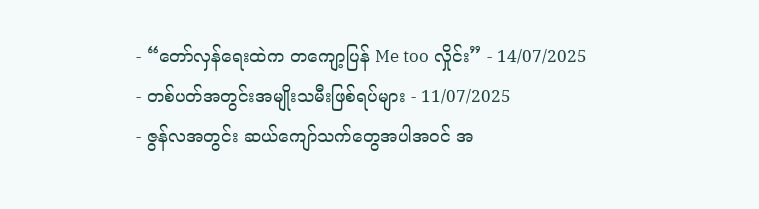- “တော်လှန်ရေးထဲက တကျော့ပြန် Me too လှိုင်း” - 14/07/2025
- တစ်ပတ်အတွင်းအမျိုးသမီးဖြစ်ရပ်များ - 11/07/2025
- ဇွန်လအတွင်း ဆယ်ကျော်သက်တွေအပါအဝင် အ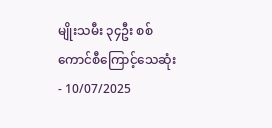မျိုးသမီး ၃၄ဦး စစ်ကောင်စီကြောင့်သေဆုံး - 10/07/2025